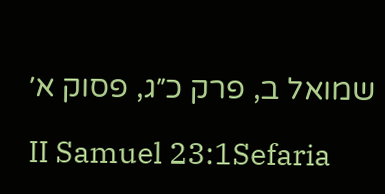שמואל ב, פרק כ״ג, פסוק א׳

II Samuel 23:1Sefaria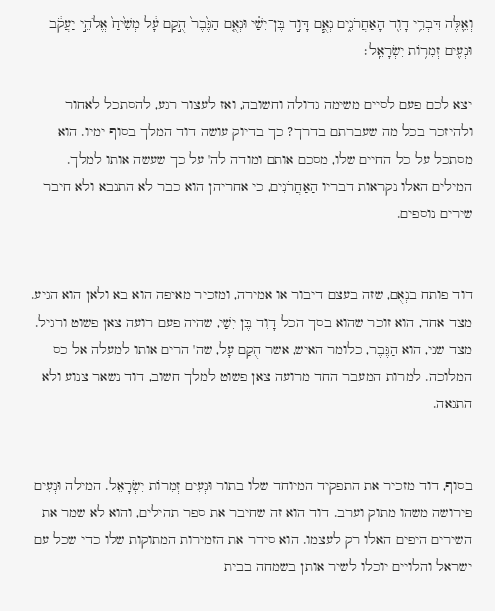וְאֵ֛לֶּה דִּבְרֵ֥י דָוִ֖ד הָאַחֲרֹנִ֑ים נְאֻ֧ם דָּוִ֣ד בֶּן־יִשַׁ֗י וּנְאֻ֤ם הַגֶּ֙בֶר֙ הֻ֣קַם עָ֔ל מְשִׁ֙יחַ֙ אֱלֹהֵ֣י יַעֲקֹ֔ב וּנְעִ֖ים זְמִר֥וֹת יִשְׂרָאֵֽל׃

יצא לכם פעם לסיים משימה גדולה וחשובה, ואז לעצור רגע, להסתכל לאחור ולהיזכר בכל מה שעברתם בדרך? כך בדיוק עושה דוד המלך בסוף ימיו. הוא מסתכל על כל החיים שלו, מסכם אותם ומודה לה' על כך שעשה אותו למלך. המילים האלו נקראות דבריו הַאַחֲרֹנִים, כי אחריהן הוא כבר לא התנבא ולא חיבר שירים נוספים.


דוד פותח בנְאֻם, שזה בעצם דיבור או אמירה, ומזכיר מאיפה הוא בא ולאן הוא הגיע. מצד אחד, הוא זוכר שהוא בסך הכל דָוִד בֶּן יִשַׁי, שהיה פעם רועה צאן פשוט ורגיל. מצד שני, הוא הַגֶּבֶר, כלומר האיש, אשר הֻקַם עָל, שה' הרים אותו למעלה אל כס המלוכה. למרות המעבר החד מרועה צאן פשוט למלך חשוב, דוד נשאר צנוע ולא התגאה.


בסוף, דוד מזכיר את התפקיד המיוחד שלו בתור וּנְעִים זְמִרוֹת יִשְׂרָאֵל. המילה וּנְעִים פירושה משהו מתוק וערב. דוד הוא זה שחיבר את ספר תהילים, והוא לא שמר את השירים היפים האלו רק לעצמו. הוא סידר את הזמירות המתוקות שלו כדי שכל עם ישראל והלויים יוכלו לשיר אותן בשמחה בבית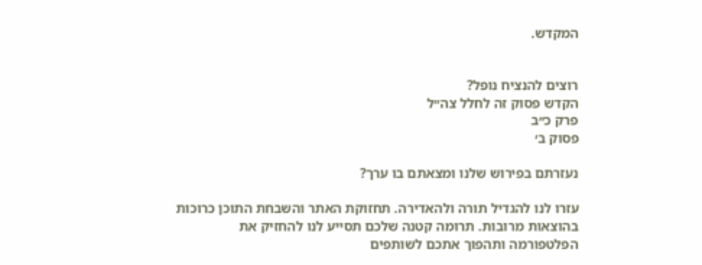המקדש.


רוצים להנציח נופל?
הקדש פסוק זה לחלל צה״ל
פרק כ״ב
פסוק ב׳

נעזרתם בפירוש שלנו ומצאתם בו ערך?

עזרו לנו להגדיל תורה ולהאדירה. תחזוקת האתר והשבחת התוכן כרוכות בהוצאות מרובות. תרומה קטנה שלכם תסייע לנו להחזיק את הפלטפורמה ותהפוך אתכם לשותפים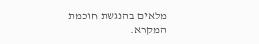מלאים בהנגשת חוכמת המקרא.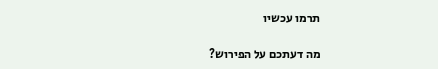תרמו עכשיו

מה דעתכם על הפירוש?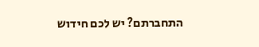התחברתם? יש לכם חידוש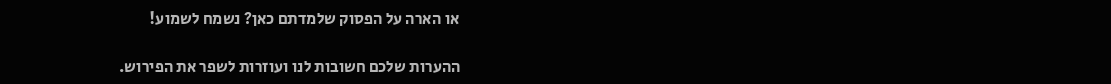או הארה על הפסוק שלמדתם כאן? נשמח לשמוע!

ההערות שלכם חשובות לנו ועוזרות לשפר את הפירוש.